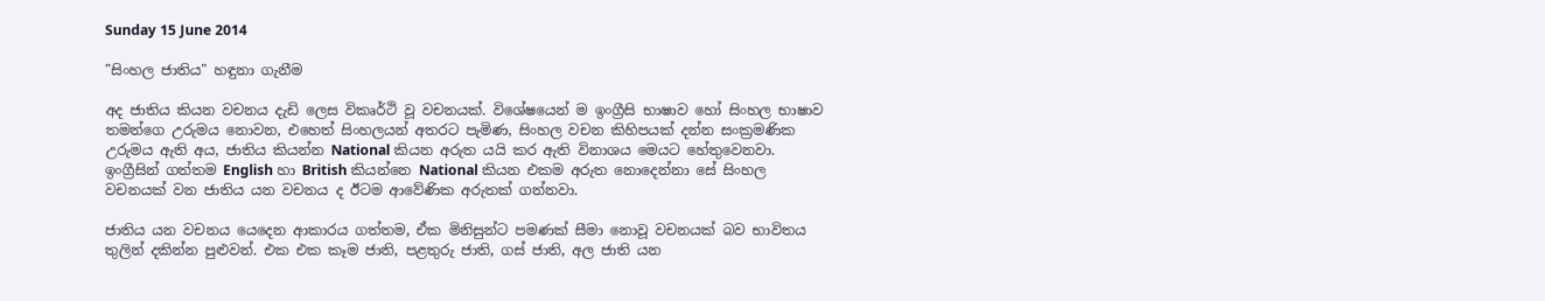Sunday 15 June 2014

"සිංහල ජාතිය" හඳුනා ගැනීම

අද ජාතිය කියන වචනය දැඩි ලෙස විකෘර්ථි වූ වචනයක්. විශේෂයෙන් ම ඉංග්‍රීසි භාෂාව හෝ සිංහල භාෂාව තමන්ගෙ උරුමය නොවන, එහෙත් සිංහලයන් අතරට පැමිණ, සිංහල වචන කිහිපයක් දන්න සංක්‍රමණික උරුමය ඇති අය, ජාතිය කියන්න National කියන අරුත යයි කර ඇති විනාශය මෙයට හේතුවෙනවා. ඉංග්‍රීසින් ගත්තම English හා British කියන්නෙ National කියන එකම අරුත නොදෙන්නා සේ සිංහල වචනයක් වන ජාතිය යන වචනය ද ඊටම ආවේණික අරුතක් ගන්නවා.

ජාතිය යන වචනය යෙදෙන ආකාරය ගත්තම, ඒක මිනිසුන්ට පමණක් සීමා නොවූ වචනයක් බව භාවිතය තුලින් දකින්න පුළුවන්. එක එක කෑම ජාති, පළතුරු ජාති, ගස් ජාති, අල ජාති යන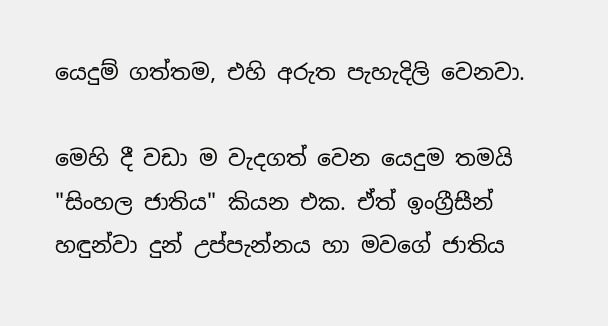යෙදුම් ගත්තම, එහි අරුත පැහැදිලි වෙනවා.

මෙහි දී වඩා ම වැදගත් වෙන යෙදුම තමයි "සිංහල ජාතිය" කියන එක. ඒත් ඉංග්‍රීසීන් හඳුන්වා දුන් උප්පැන්නය හා මවගේ ජාතිය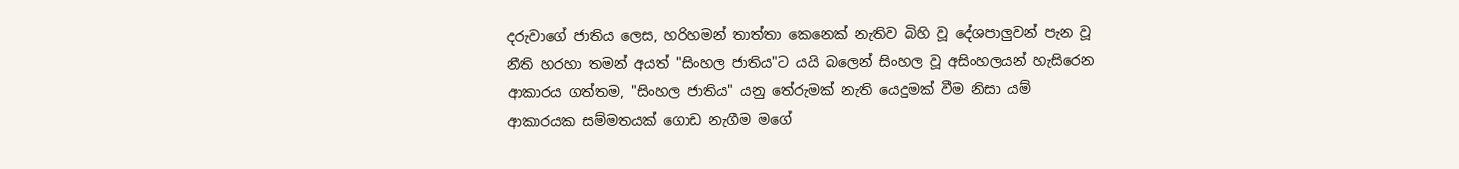දරුවාගේ ජාතිය ලෙස, හරිහමන් තාත්තා කෙනෙක් නැතිව බිහි වූ දේශපාලුවන් පැන වූ නීති හරහා තමන් අයත් "සිංහල ජාතිය"ට යයි බලෙන් සිංහල වූ අසිංහලයන් හැසිරෙන ආකාරය ගත්තම, "සිංහල ජාතිය" යනු තේරුමක් නැති යෙදුමක් වීම නිසා යම් ආකාරයක සම්මතයක් ගොඩ නැගීම මගේ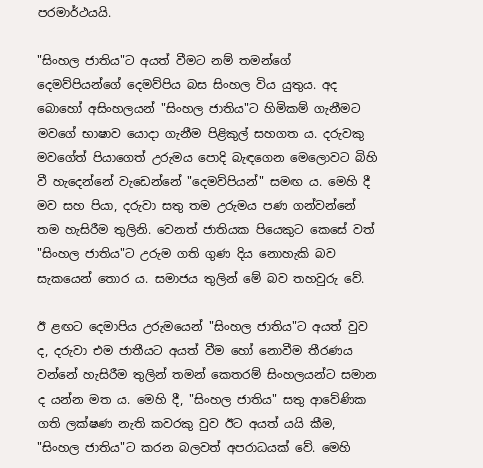පරමාර්ථයයි.

"සිංහල ජාතිය"ට අයත් වීමට නම් තමන්ගේ දෙමව්පියන්ගේ දෙමව්පිය බස සිංහල විය යුතුය. අද බොහෝ අසිංහලයන් "සිංහල ජාතිය"ට හිමිකම් ගැනීමට මවගේ භාෂාව යොදා ගැනීම පිළිකුල් සහගත ය. දරුවකු මවගේත් පියාගෙත් උරුමය පොදි බැඳගෙන මෙලොවට බිහි වී හැදෙන්නේ වැඩෙන්නේ "දෙමව්පියන්" සමඟ ය. මෙහි දී මව සහ පියා, දරුවා සතු තම උරුමය පණ ගන්වන්නේ තම හැසිරීම තුලිනි. වෙනත් ජාතියක පියෙකුට කෙසේ වත් "සිංහල ජාතිය"ට උරුම ගති ගුණ දිය නොහැකි බව සැකයෙන් තොර ය. සමාජය තුලින් මේ බව තහවුරු වේ.

ඊ ළඟට දෙමාපිය උරුමයෙන් "සිංහල ජාතිය"ට අයත් වුව ද, දරුවා එම ජාතීයට අයත් වීම හෝ නොවීම තීරණය වන්නේ හැසිරීම තුලින් තමන් කෙතරම් සිංහලයන්ට සමාන ද යන්න මත ය. මෙහි දී, "සිංහල ජාතිය" සතු ආවේණික ගති ලක්ෂණ නැති කවරකු වුව ඊට අයත් යයි කීම, "සිංහල ජාතිය"ට කරන බලවත් අපරාධයක් වේ. මෙහි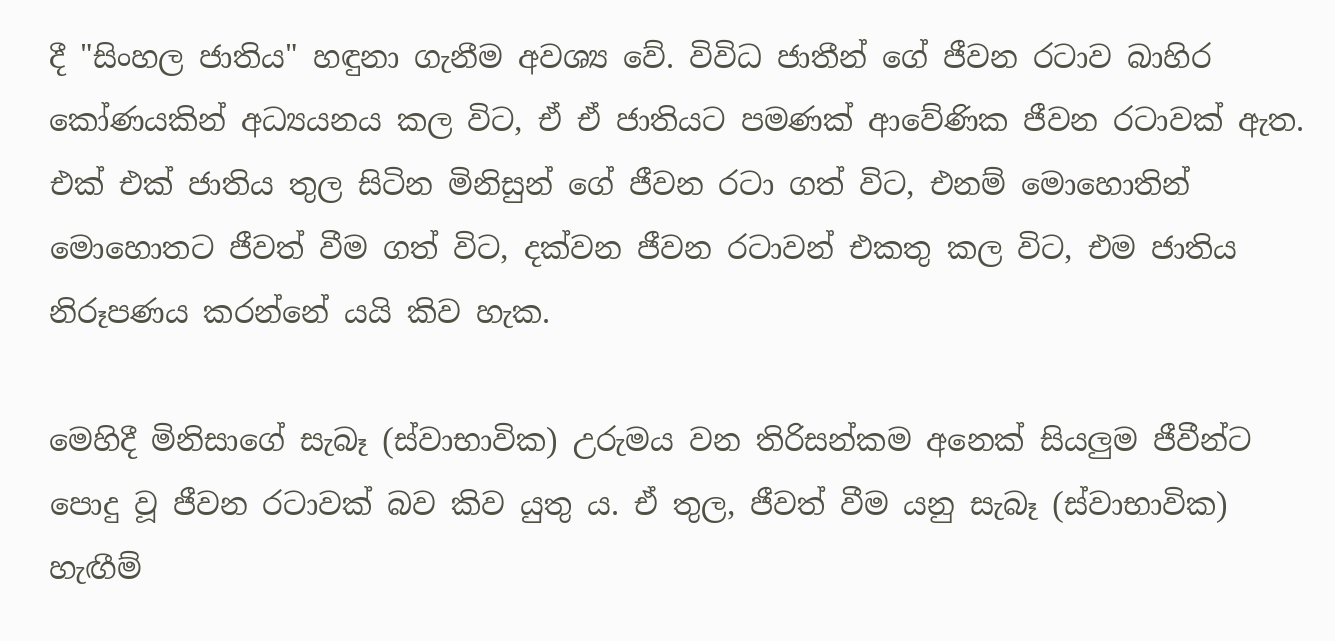දී "සිංහල ජාතිය" හඳුනා ගැනීම අවශ්‍ය වේ. විවිධ ජාතීන් ගේ ජීවන රටාව බාහිර කෝණයකින් අධ්‍යයනය කල විට, ඒ ඒ ජාතියට පමණක් ආවේණික ජීවන රටාවක් ඇත. එක් එක් ජාතිය තුල සිටින මිනිසුන් ගේ ජීවන රටා ගත් විට, එනම් මොහොතින් මොහොතට ජීවත් වීම ගත් විට, දක්වන ජීවන රටාවන් එකතු කල විට, එම ජාතිය නිරූපණය කරන්නේ යයි කිව හැක.

මෙහිදී මිනිසාගේ සැබෑ (ස්වාභාවික) උරුමය වන තිරිසන්කම අනෙක් සියලුම ජීවීන්ට පොදු වූ ජීවන රටාවක් බව කිව යුතු ය. ඒ තුල, ජීවත් වීම යනු සැබෑ (ස්වාභාවික) හැඟීම්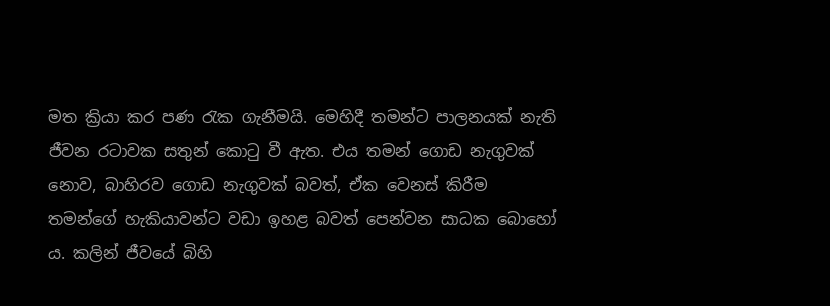මත ක්‍රියා කර පණ රැක ගැනීමයි. මෙහිදී තමන්ට පාලනයක් නැති ජීවන රටාවක සතුන් කොටු වී ඇත. එය තමන් ගොඩ නැගුවක් නොව, බාහිරව ගොඩ නැගුවක් බවත්, ඒක වෙනස් කිරීම තමන්ගේ හැකියාවන්ට වඩා ඉහළ බවත් පෙන්වන සාධක බොහෝ ය. කලින් ජීවයේ බිහි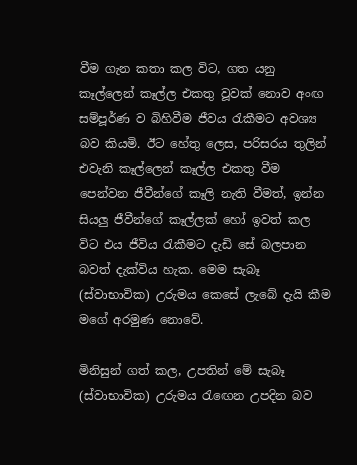වීම ගැන කතා කල විට, ගත යනු කෑල්ලෙන් කෑල්ල එකතු වූවක් නොව අංඟ සම්පූර්ණ ව බිහිවීම ජීවය රැකීමට අවශ්‍ය බව කියමි. ඊට හේතු ලෙස, පරිසරය තුලින් එවැනි කෑල්ලෙන් කෑල්ල එකතු වීම පෙන්වන ජීවීන්ගේ කෑලි නැති වීමත්, ඉන්න සියලු ජීවීන්ගේ කෑල්ලක් හෝ ඉවත් කල විට එය ජීවිය රැකීමට දැඩි සේ බලපාන බවත් දැක්විය හැක. මෙම සැබෑ (ස්වාභාවික) උරුමය කෙසේ ලැබේ දැයි කීම මගේ අරමුණ නොවේ.

මිනිසුන් ගත් කල, උපතින් මේ සැබෑ (ස්වාභාවික) උරුමය රැඟෙන උපදින බව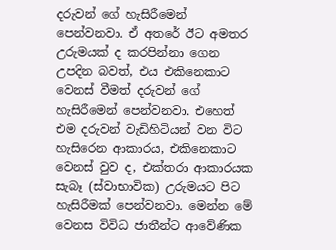දරුවන් ගේ හැසිරීමෙන් පෙන්වනවා. ඒ අතරේ ඊට අමතර උරුමයක් ද කරපින්නා ගෙන උපදින බවත්, එය එකිනෙකාට වෙනස් වීමත් දරුවන් ගේ හැසිරීමෙන් පෙන්වනවා. එහෙත් එම දරුවන් වැඩිහිටියන් වන විට හැසිරෙන ආකාරය, එකිනෙකාට වෙනස් වුව ද, එක්තරා ආකාරයක සැබෑ (ස්වාභාවික) උරුමයට පිට හැසිරීමක් පෙන්වනවා. මෙන්න මේ වෙනස විවිධ ජාතීන්ට ආවේණික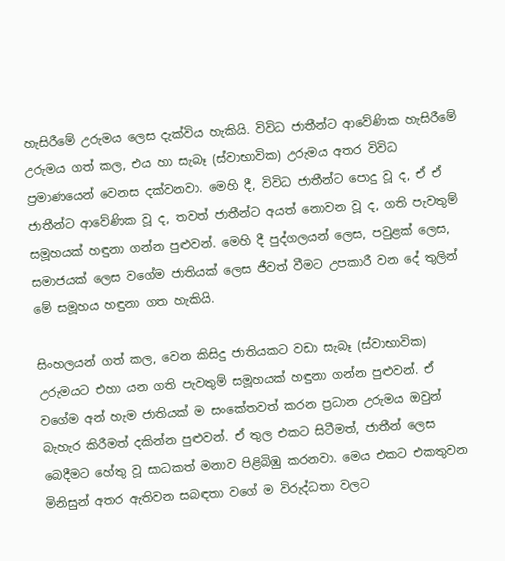හැසිරීමේ උරුමය ලෙස දැක්විය හැකියි. විවිධ ජාතීන්ට ආවේණික හැසිරීමේ උරුමය ගත් කල, එය හා සැබෑ (ස්වාභාවික) උරුමය අතර විවිධ ප්‍රමාණයෙන් වෙනස දක්වනවා. මෙහි දී, විවිධ ජාතීන්ට පොදු වූ ද, ඒ ඒ ජාතීන්ට ආවේණික වූ ද, තවත් ජාතීන්ට අයත් නොවන වූ ද, ගති පැවතුම් සමූහයක් හඳුනා ගන්න පුළුවන්. මෙහි දී පුද්ගලයන් ලෙස, පවුළක් ලෙස, සමාජයක් ලෙස වගේම ජාතියක් ලෙස ජීවත් වීමට උපකාරී වන දේ තුලින් මේ සමූහය හඳුනා ගත හැකියි.

සිංහලයන් ගත් කල, වෙන කිසිදු ජාතියකට වඩා සැබෑ (ස්වාභාවික) උරුමයට එහා යන ගති පැවතුම් සමූහයක් හඳුනා ගන්න පුළුවන්. ඒ වගේම අන් හැම ජාතියක් ම සංකේතවත් කරන ප්‍රධාන උරුමය ඔවුන් බැහැර කිරීමත් දකින්න පුළුවන්. ඒ තුල එකට සිටීමත්, ජාතීන් ලෙස බෙදීමට හේතු වූ සාධකත් මනාව පිළිබිඹු කරනවා. මෙය එකට එකතුවන මිනිසුන් අතර ඇතිවන සබඳතා වගේ ම විරුද්ධතා වලට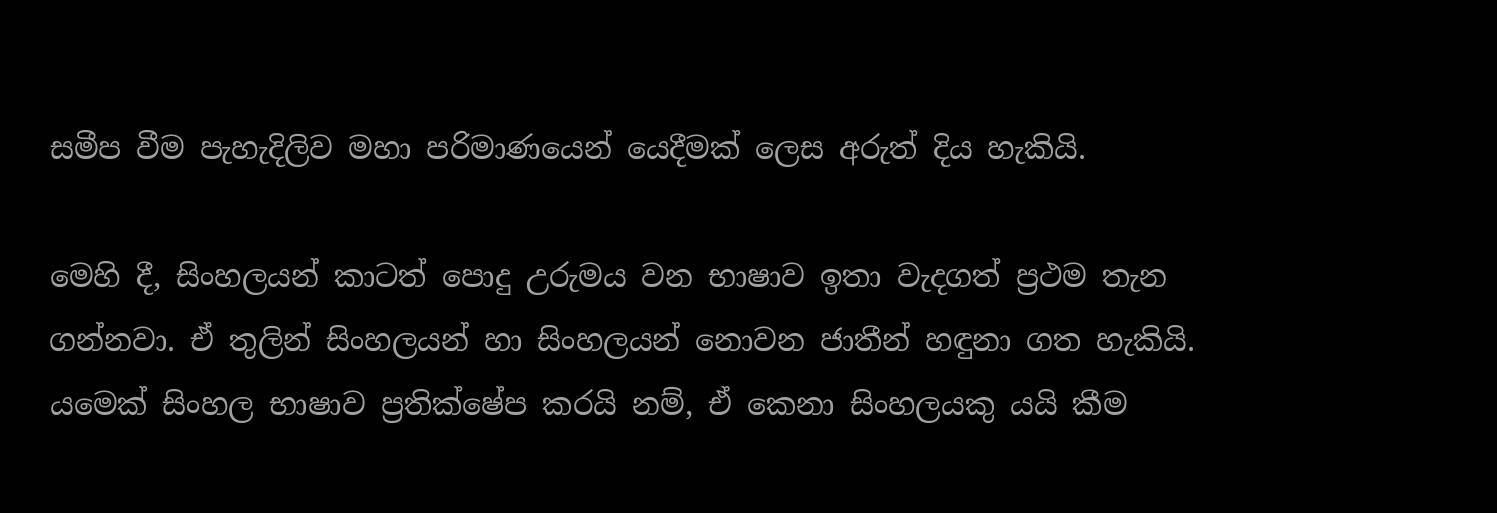සමීප වීම පැහැදිලිව මහා පරිමාණයෙන් යෙදීමක් ලෙස අරුත් දිය හැකියි.

මෙහි දී, සිංහලයන් කාටත් පොදු උරුමය වන භාෂාව ඉතා වැදගත් ප්‍රථම තැන ගන්නවා. ඒ තුලින් සිංහලයන් හා සිංහලයන් නොවන ජාතීන් හඳුනා ගත හැකියි. යමෙක් සිංහල භාෂාව ප්‍රතික්ෂේප කරයි නම්, ඒ කෙනා සිංහලයකු යයි කීම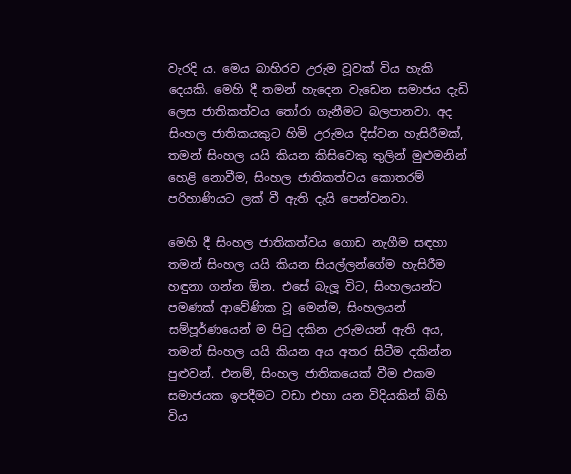වැරදි ය. මෙය බාහිරව උරුම වූවක් විය හැකි දෙයකි. මෙහි දී තමන් හැදෙන වැඩෙන සමාජය දැඩි ලෙස ජාතිකත්වය තෝරා ගැනීමට බලපානවා. අද සිංහල ජාතිකයකුට හිමි උරුමය දිස්වන හැසිරීමක්, තමන් සිංහල යයි කියන කිසිවෙකු තුලින් මුළුමනින් හෙළි නොවීම, සිංහල ජාතිකත්වය කොතරම් පරිහාණියට ලක් වී ඇති දැයි පෙන්වනවා.

මෙහි දී සිංහල ජාතිකත්වය ගොඩ නැගීම සඳහා තමන් සිංහල යයි කියන සියල්ලන්ගේම හැසිරීම හඳුනා ගන්න ඕන. එසේ බැලූ විට, සිංහලයන්ට පමණක් ආවේණික වූ මෙන්ම, සිංහලයන් සම්පූර්ණයෙන් ම පිටු දකින උරුමයන් ඇති අය, තමන් සිංහල යයි කියන අය අතර සිටීම දකින්න පුළුවන්. එනම්, සිංහල ජාතිකයෙක් වීම එකම සමාජයක ඉපදීමට වඩා එහා යන විදියකින් බිහි විය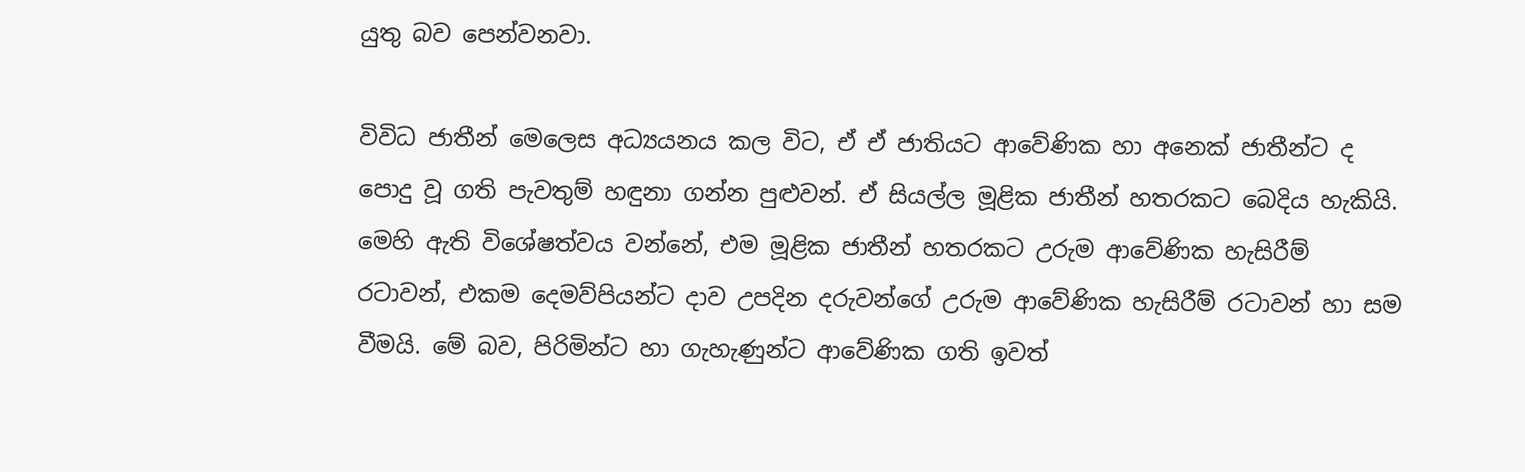යුතු බව පෙන්වනවා.

විවිධ ජාතීන් මෙලෙස අධ්‍යයනය කල විට, ඒ ඒ ජාතියට ආවේණික හා අනෙක් ජාතීන්ට ද පොදු වූ ගති පැවතුම් හඳුනා ගන්න පුළුවන්. ඒ සියල්ල මූළික ජාතීන් හතරකට බෙදිය හැකියි. මෙහි ඇති විශේෂත්වය වන්නේ, එම මූළික ජාතීන් හතරකට උරුම ආවේණික හැසිරීම් රටාවන්, එකම දෙමව්පියන්ට දාව උපදින දරුවන්ගේ උරුම ආවේණික හැසිරීම් රටාවන් හා සම වීමයි. මේ බව, පිරිමින්ට හා ගැහැණුන්ට ආවේණික ගති ඉවත්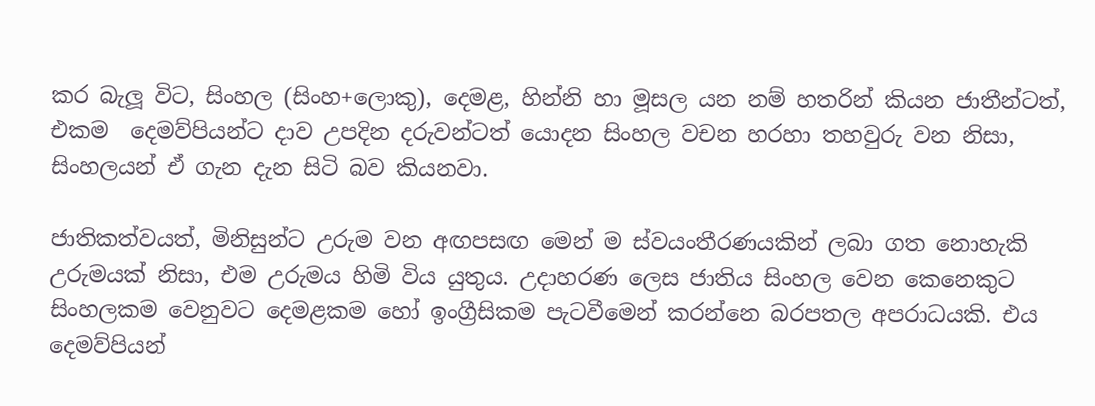කර බැලූ විට, සිංහල (සිංහ+ලොකු), දෙමළ, හින්නි හා මූසල යන නම් හතරින් කියන ජාතීන්ටත්, එකම  දෙමව්පියන්ට දාව උපදින දරුවන්ටත් යොදන සිංහල වචන හරහා තහවුරු වන නිසා, සිංහලයන් ඒ ගැන දැන සිටි බව කියනවා.

ජාතිකත්වයත්, මිනිසුන්ට උරුම වන අඟපසඟ මෙන් ම ස්වයංතීරණයකින් ලබා ගත නොහැකි උරුමයක් නිසා, එම උරුමය හිමි විය යුතුය. උදාහරණ ලෙස ජාතිය සිංහල වෙන කෙනෙකුට සිංහලකම වෙනුවට දෙමළකම හෝ ඉංග්‍රීසිකම පැටවීමෙන් කරන්නෙ බරපතල අපරාධයකි. එය දෙමව්පියන්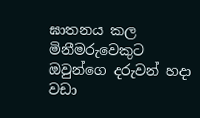ඝාතනය කල මිනීමරුවෙකුට ඔවුන්ගෙ දරුවන් හදා වඩා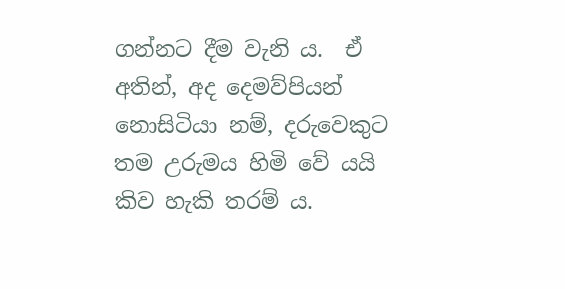ගන්නට දීම වැනි ය.  ඒ අතින්, අද දෙමව්පියන් නොසිටියා නම්, දරුවෙකුට තම උරුමය හිමි වේ යයි කිව හැකි තරම් ය.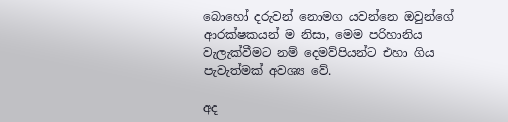බොහෝ දරුවන් නොමග යවන්නෙ ඔවුන්ගේ ආරක්ෂකයන් ම නිසා, මෙම පරිහානිය වැලැක්වීමට නම් දෙමව්පියන්ට එහා ගිය පැවැත්මක් අවශ්‍ය වේ.

අද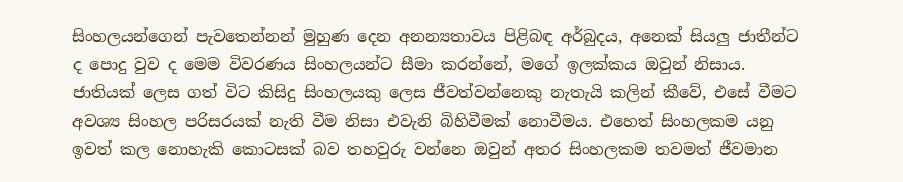සිංහලයන්ගෙන් පැවතෙන්නන් මුහුණ දෙන අනන්‍යතාවය පිළිබඳ අර්බුදය, අනෙක් සියලු ජාතීන්ට ද පොදු වුව ද මෙම විවරණය සිංහලයන්ට සීමා කරන්නේ, මගේ ඉලක්කය ඔවුන් නිසාය. ජාතියක් ලෙස ගත් විට කිසිදු සිංහලයකු ලෙස ජීවත්වන්නෙකු නැතැයි කලින් කීවේ, එසේ වීමට අවශ්‍ය සිංහල පරිසරයක් නැති වීම නිසා එවැනි බිහිවීමක් නොවීමය. එහෙත් සිංහලකම යනු ඉවත් කල නොහැකි කොටසක් බව තහවුරු වන්නෙ ඔවුන් අතර සිංහලකම තවමත් ජීවමාන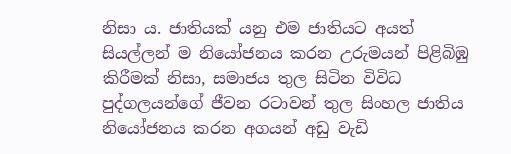නිසා ය. ජාතියක් යනු එම ජාතියට අයත් සියල්ලන් ම නියෝජනය කරන උරුමයන් පිළිබිඹු කිරීමක් නිසා, සමාජය තුල සිටින විවිධ පුද්ගලයන්ගේ ජීවන රටාවන් තුල සිංහල ජාතිය නියෝජනය කරන අගයන් අඩු වැඩි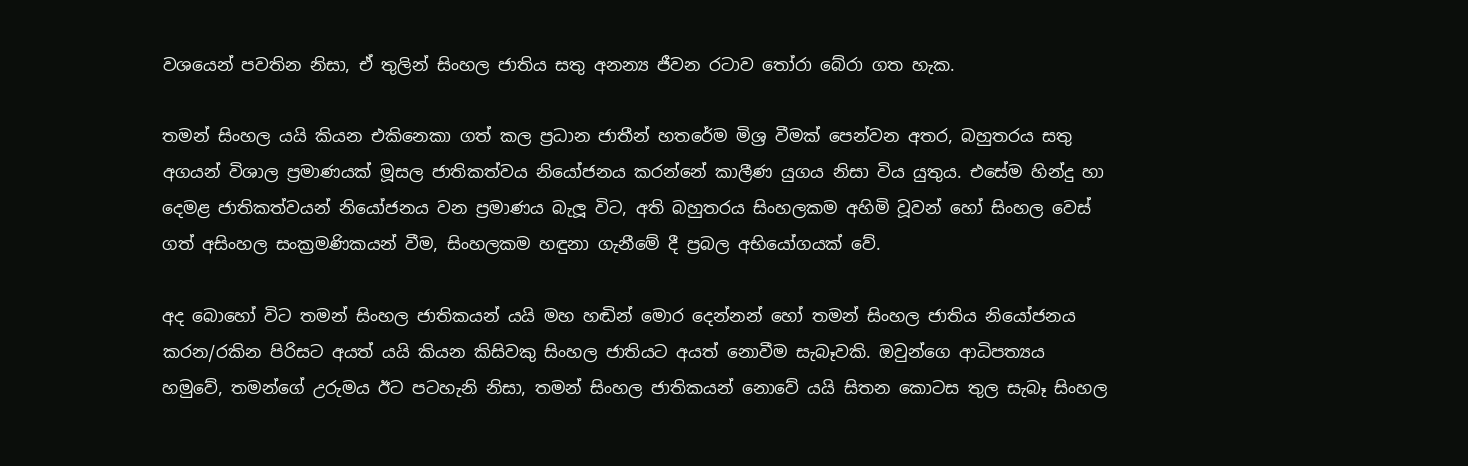වශයෙන් පවතින නිසා, ඒ තුලින් සිංහල ජාතිය සතු අනන්‍ය ජීවන රටාව තෝරා බේරා ගත හැක.

තමන් සිංහල යයි කියන එකිනෙකා ගත් කල ප්‍රධාන ජාතීන් හතරේම මිශ්‍ර වීමක් පෙන්වන අතර, බහුතරය සතු අගයන් විශාල ප්‍රමාණයක් මූසල ජාතිකත්වය නියෝජනය කරන්නේ කාලීණ යුගය නිසා විය යුතුය. එසේම හින්දු හා දෙමළ ජාතිකත්වයන් නියෝජනය වන ප්‍රමාණය බැලූ විට, අති බහුතරය සිංහලකම අහිමි වූවන් හෝ සිංහල වෙස් ගත් අසිංහල සංක්‍රමණිකයන් වීම, සිංහලකම හඳුනා ගැනීමේ දී ප්‍රබල අභියෝගයක් වේ.

අද බොහෝ විට තමන් සිංහල ජාතිකයන් යයි මහ හඬින් මොර දෙන්නන් හෝ තමන් සිංහල ජාතිය නියෝජනය කරන/රකින පිරිසට අයත් යයි කියන කිසිවකු සිංහල ජාතියට අයත් නොවීම සැබෑවකි. ඔවුන්ගෙ ආධිපත්‍යය හමුවේ, තමන්ගේ උරුමය ඊට පටහැනි නිසා, තමන් සිංහල ජාතිකයන් නොවේ යයි සිතන කොටස තුල සැබෑ සිංහල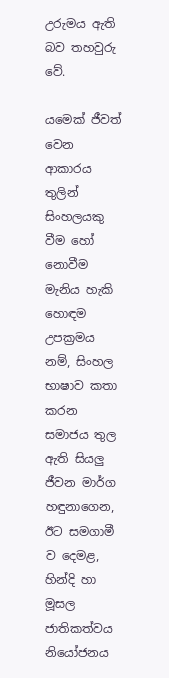උරුමය ඇති බව තහවුරු වේ.

යමෙක් ජීවත් වෙන ආකාරය තුලින් සිංහලයකු වීම හෝ නොවීම මැනිය හැකි හොඳම උපක්‍රමය නම්, සිංහල භාෂාව කතා කරන සමාජය තුල ඇති සියලු ජීවන මාර්ග හඳුනාගෙන, ඊට සමගාමී ව දෙමළ, හින්දි හා මූසල ජාතිකත්වය නියෝජනය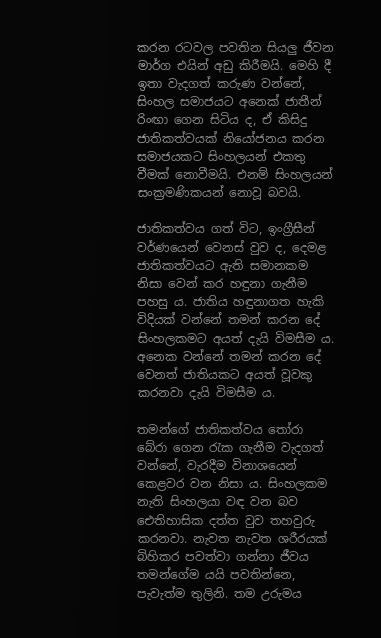කරන රටවල පවතින සියලු ජීවන මාර්ග එයින් අඩු කිරීමයි. මෙහි දී ඉතා වැදගත් කරුණ වන්නේ, සිංහල සමාජයට අනෙක් ජාතීන් රිංඟා ගෙන සිටිය ද, ඒ කිසිදු ජාතිකත්වයක් නියෝජනය කරන සමාජයකට සිංහලයන් එකතු වීමක් නොවීමයි. එනම් සිංහලයන් සංක්‍රමණිකයන් නොවූ බවයි.

ජාතිකත්වය ගත් විට, ඉංග්‍රීසීන් වර්ණයෙන් වෙනස් වුව ද, දෙමළ ජාතිකත්වයට ඇති සමානකම නිසා වෙන් කර හඳුනා ගැනීම පහසු ය. ජාතිය හඳුනාගත හැකි විදියක් වන්නේ තමන් කරන දේ සිංහලකමට අයත් දැයි විමසීම ය. අනෙක වන්නේ තමන් කරන දේ වෙනත් ජාතියකට අයත් වූවකු කරනවා දැයි විමසීම ය.

තමන්ගේ ජාතිකත්වය තෝරා බේරා ගෙන රැක ගැනීම වැදගත් වන්නේ, වැරදීම විනාශයෙන් කෙළවර වන නිසා ය. සිංහලකම නැති සිංහලයා වඳ වන බව ඓතිහාසික දත්ත වුව තහවුරු කරනවා. නැවත නැවත ශරීරයක් බිහිකර පවත්වා ගන්නා ජීවය තමන්ගේම යයි පවතින්නෙ, පැවැත්ම තුලිනි. තම උරුමය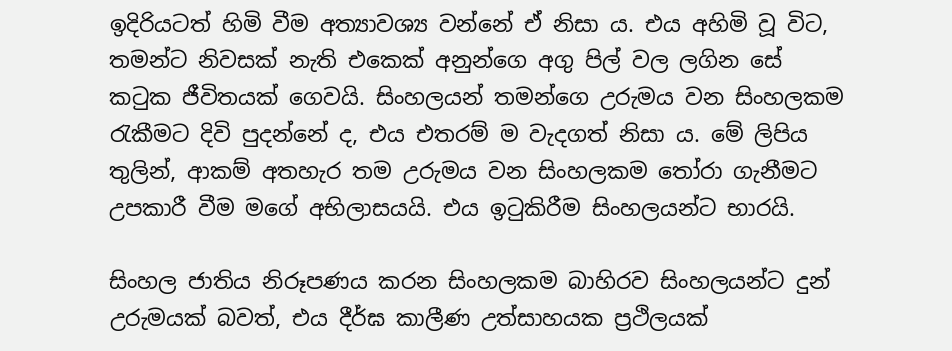ඉදිරියටත් හිමි වීම අත්‍යාවශ්‍ය වන්නේ ඒ නිසා ය. එය අහිමි වූ විට, තමන්ට නිවසක් නැති එකෙක් අනුන්ගෙ අගු පිල් වල ලගින සේ කටුක ජීවිතයක් ගෙවයි. සිංහලයන් තමන්ගෙ උරුමය වන සිංහලකම රැකීමට දිවි පුදන්නේ ද, එය එතරම් ම වැදගත් නිසා ය. මේ ලිපිය තුලින්, ආකම් අතහැර තම උරුමය වන සිංහලකම තෝරා ගැනීමට උපකාරී වීම මගේ අභිලාසයයි. එය ඉටුකිරීම සිංහලයන්ට භාරයි.

සිංහල ජාතිය නිරූපණය කරන සිංහලකම බාහිරව සිංහලයන්ට දුන් උරුමයක් බවත්, එය දීර්ඝ කාලීණ උත්සාහයක ප්‍රථිලයක්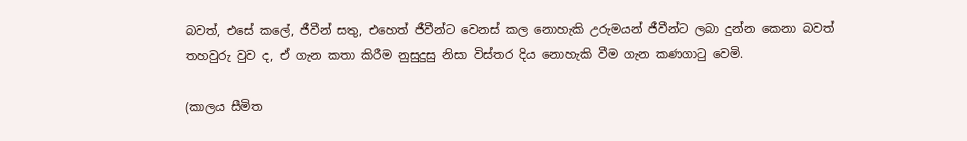බවත්, එසේ කලේ, ජීවීන් සතු, එහෙත් ජීවීන්ට වෙනස් කල නොහැකි උරුමයන් ජීවීන්ට ලබා දුන්න කෙනා බවත් තහවුරු වුව ද, ඒ ගැන කතා කිරීම නුසුදුසු නිසා විස්තර දිය නොහැකි වීම ගැන කණගාටු වෙමි.

(කාලය සීමිත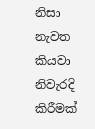නිසා නැවත කියවා නිවැරදි කිරීමක්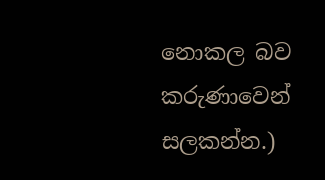නොකල බව කරුණාවෙන් සලකන්න.)